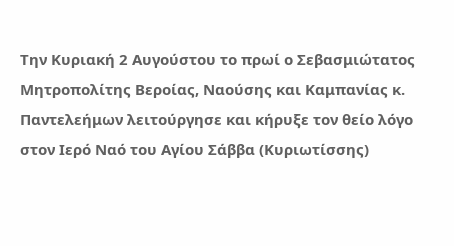Την Κυριακή 2 Αυγούστου το πρωί ο Σεβασμιώτατος Μητροπολίτης Βεροίας, Ναούσης και Καμπανίας κ. Παντελεήμων λειτούργησε και κήρυξε τον θείο λόγο στον Ιερό Ναό του Αγίου Σάββα (Κυριωτίσσης)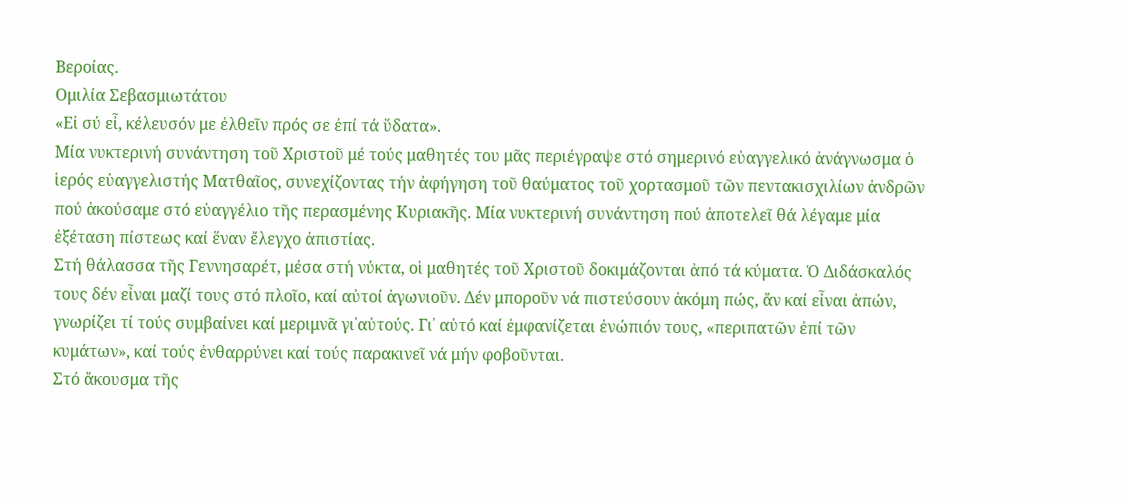Βεροίας.
Ομιλία Σεβασμιωτάτου
«Εἰ σύ εἶ, κέλευσόν με ἐλθεῖν πρός σε ἐπί τά ὕδατα».
Μία νυκτερινή συνάντηση τοῦ Χριστοῦ μέ τούς μαθητές του μᾶς περιέγραψε στό σημερινό εὐαγγελικό ἀνάγνωσμα ὁ ἱερός εὐαγγελιστής Ματθαῖος, συνεχίζοντας τήν ἀφήγηση τοῦ θαύματος τοῦ χορτασμοῦ τῶν πεντακισχιλίων ἀνδρῶν πού ἀκούσαμε στό εὐαγγέλιο τῆς περασμένης Κυριακῆς. Μία νυκτερινή συνάντηση πού ἀποτελεῖ θά λέγαμε μία ἐξέταση πίστεως καί ἕναν ἔλεγχο ἀπιστίας.
Στή θάλασσα τῆς Γεννησαρέτ, μέσα στή νύκτα, οἱ μαθητές τοῦ Χριστοῦ δοκιμάζονται ἀπό τά κύματα. Ὁ Διδάσκαλός τους δέν εἶναι μαζί τους στό πλοῖο, καί αὐτοί ἀγωνιοῦν. Δέν μποροῦν νά πιστεύσουν ἀκόμη πώς, ἄν καί εἶναι ἀπών, γνωρίζει τί τούς συμβαίνει καί μεριμνᾶ γι᾽αὐτούς. Γι᾽ αὐτό καί ἐμφανίζεται ἐνώπιόν τους, «περιπατῶν ἐπί τῶν κυμάτων», καί τούς ἐνθαρρύνει καί τούς παρακινεῖ νά μήν φοβοῦνται.
Στό ἄκουσμα τῆς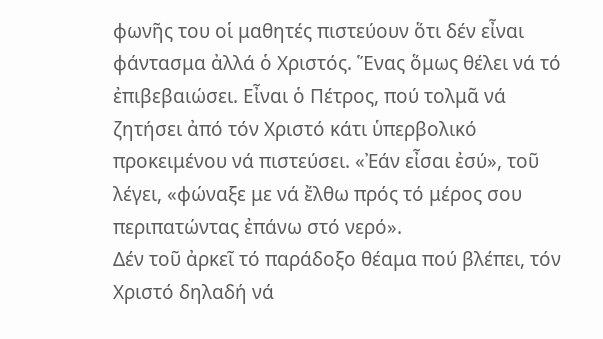φωνῆς του οἱ μαθητές πιστεύουν ὅτι δέν εἶναι φάντασμα ἀλλά ὁ Χριστός. Ἕνας ὅμως θέλει νά τό ἐπιβεβαιώσει. Εἶναι ὁ Πέτρος, πού τολμᾶ νά ζητήσει ἀπό τόν Χριστό κάτι ὑπερβολικό προκειμένου νά πιστεύσει. «Ἐάν εἶσαι ἐσύ», τοῦ λέγει, «φώναξε με νά ἔλθω πρός τό μέρος σου περιπατώντας ἐπάνω στό νερό».
Δέν τοῦ ἀρκεῖ τό παράδοξο θέαμα πού βλέπει, τόν Χριστό δηλαδή νά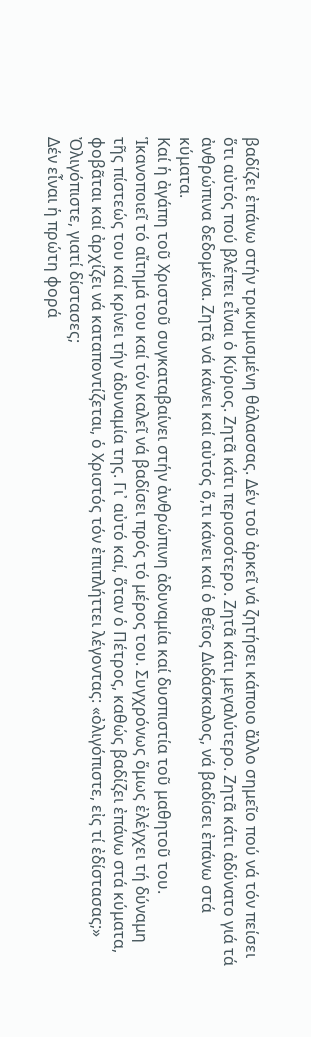βαδίζει ἐπάνω στήν τρικυμισμένη θάλασσας. Δέν τοῦ ἀρκεῖ νά ζητήσει κάποιο ἄλλο σημεῖο πού νά τόν πείσει ὅτι αὐτός πού βλέπει εἶναι ὁ Κύριος. Ζητᾶ κάτι περισσότερο. Ζητᾶ κάτι μεγαλύτερο. Ζητᾶ κάτι ἀδύνατο γιά τά ἀνθρώπινα δεδομένα. Ζητᾶ νά κάνει καί αὐτός ὅ,τι κάνει καί ὁ θεῖος Διδάσκαλος, νά βαδίσει ἐπάνω στά κύματα.
Καί ἡ ἀγάπη τοῦ Χριστοῦ συγκαταβαίνει στήν ἀνθρώπινη ἀδυναμία καί δυσπιστία τοῦ μαθητοῦ του. Ἱκανοποιεῖ τό αἴτημά του καί τόν καλεῖ νά βαδίσει πρός τό μέρος του. Συγχρόνως ὅμως ἐλέγχει τή δύναμη τῆς πίστεώς του καί κρίνει τήν ἀδυναμία της. Γι᾽ αὐτό καί, ὅταν ὁ Πέτρος, καθώς βαδίζει ἐπάνω στά κύματα, φοβᾶται καί ἀρχίζει νά καταποντίζεται, ὁ Χριστός τόν ἐπιπλήττει λέγοντας: «ὀλιγόπιστε, εἰς τί ἐδίστασας;» Ὀλιγόπιστε, γιατί δίστασες;
Δέν εἶναι ἡ πρώτη φορά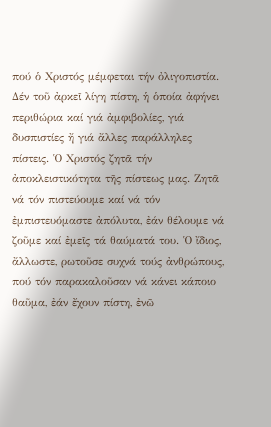πού ὁ Χριστός μέμφεται τήν ὀλιγοπιστία. Δέν τοῦ ἀρκεῖ λίγη πίστη, ἡ ὁποία ἀφήνει περιθώρια καί γιά ἀμφιβολίες, γιά δυσπιστίες ἤ γιά ἄλλες παράλληλες πίστεις. Ὁ Χριστός ζητᾶ τήν ἀποκλειστικότητα τῆς πίστεως μας. Ζητᾶ νά τόν πιστεύουμε καί νά τόν ἐμπιστευόμαστε ἀπόλυτα, ἐάν θέλουμε νά ζοῦμε καί ἐμεῖς τά θαύματά του. Ὁ ἴδιος, ἄλλωστε, ρωτοῦσε συχνά τούς ἀνθρώπους, πού τόν παρακαλοῦσαν νά κάνει κάποιο θαῦμα, ἐάν ἔχουν πίστη, ἐνῶ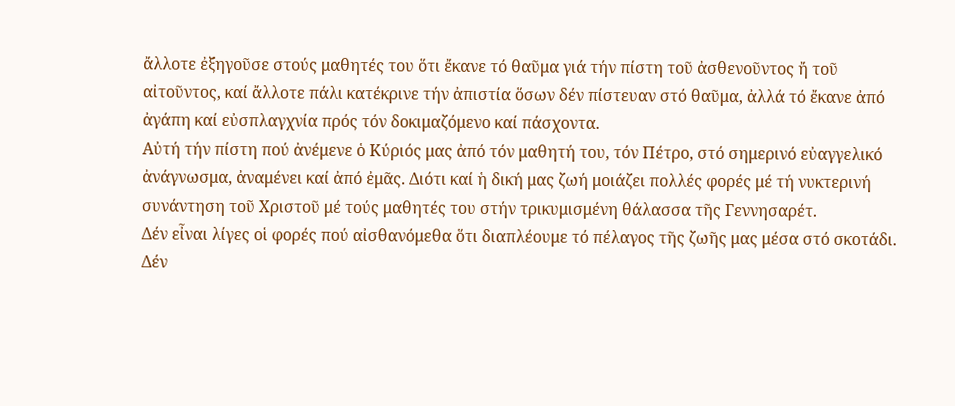ἄλλοτε ἐξηγοῦσε στούς μαθητές του ὅτι ἔκανε τό θαῦμα γιά τήν πίστη τοῦ ἀσθενοῦντος ἤ τοῦ αἰτοῦντος, καί ἄλλοτε πάλι κατέκρινε τήν ἀπιστία ὅσων δέν πίστευαν στό θαῦμα, ἀλλά τό ἔκανε ἀπό ἀγάπη καί εὐσπλαγχνία πρός τόν δοκιμαζόμενο καί πάσχοντα.
Αὐτή τήν πίστη πού ἀνέμενε ὁ Κύριός μας ἀπό τόν μαθητή του, τόν Πέτρο, στό σημερινό εὐαγγελικό ἀνάγνωσμα, ἀναμένει καί ἀπό ἐμᾶς. Διότι καί ἡ δική μας ζωή μοιάζει πολλές φορές μέ τή νυκτερινή συνάντηση τοῦ Χριστοῦ μέ τούς μαθητές του στήν τρικυμισμένη θάλασσα τῆς Γεννησαρέτ.
Δέν εἶναι λίγες οἱ φορές πού αἰσθανόμεθα ὅτι διαπλέουμε τό πέλαγος τῆς ζωῆς μας μέσα στό σκοτάδι. Δέν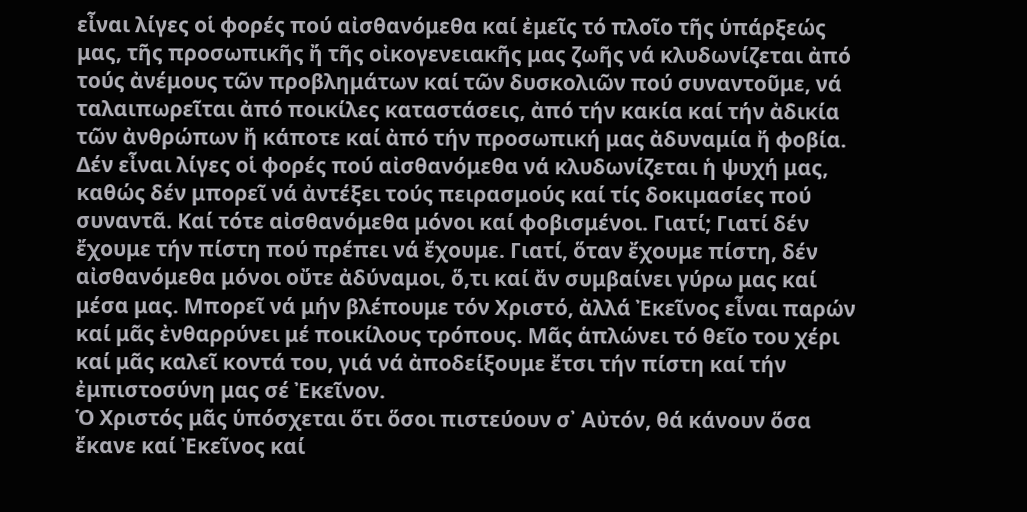εἶναι λίγες οἱ φορές πού αἰσθανόμεθα καί ἐμεῖς τό πλοῖο τῆς ὑπάρξεώς μας, τῆς προσωπικῆς ἤ τῆς οἰκογενειακῆς μας ζωῆς νά κλυδωνίζεται ἀπό τούς ἀνέμους τῶν προβλημάτων καί τῶν δυσκολιῶν πού συναντοῦμε, νά ταλαιπωρεῖται ἀπό ποικίλες καταστάσεις, ἀπό τήν κακία καί τήν ἀδικία τῶν ἀνθρώπων ἤ κάποτε καί ἀπό τήν προσωπική μας ἀδυναμία ἤ φοβία. Δέν εἶναι λίγες οἱ φορές πού αἰσθανόμεθα νά κλυδωνίζεται ἡ ψυχή μας, καθώς δέν μπορεῖ νά ἀντέξει τούς πειρασμούς καί τίς δοκιμασίες πού συναντᾶ. Καί τότε αἰσθανόμεθα μόνοι καί φοβισμένοι. Γιατί; Γιατί δέν ἔχουμε τήν πίστη πού πρέπει νά ἔχουμε. Γιατί, ὅταν ἔχουμε πίστη, δέν αἰσθανόμεθα μόνοι οὔτε ἀδύναμοι, ὅ,τι καί ἄν συμβαίνει γύρω μας καί μέσα μας. Μπορεῖ νά μήν βλέπουμε τόν Χριστό, ἀλλά Ἐκεῖνος εἶναι παρών καί μᾶς ἐνθαρρύνει μέ ποικίλους τρόπους. Μᾶς ἁπλώνει τό θεῖο του χέρι καί μᾶς καλεῖ κοντά του, γιά νά ἀποδείξουμε ἔτσι τήν πίστη καί τήν ἐμπιστοσύνη μας σέ Ἐκεῖνον.
Ὁ Χριστός μᾶς ὑπόσχεται ὅτι ὅσοι πιστεύουν σ᾽ Αὐτόν, θά κάνουν ὅσα ἔκανε καί Ἐκεῖνος καί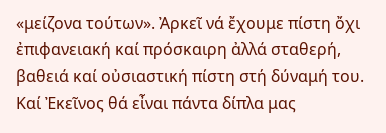«μείζονα τούτων». Ἀρκεῖ νά ἔχουμε πίστη ὄχι ἐπιφανειακή καί πρόσκαιρη ἀλλά σταθερή, βαθειά καί οὐσιαστική πίστη στή δύναμή του. Καί Ἐκεῖνος θά εἶναι πάντα δίπλα μας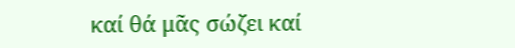καί θά μᾶς σώζει καί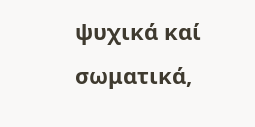ψυχικά καί σωματικά,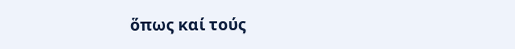ὅπως καί τούς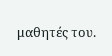μαθητές του.